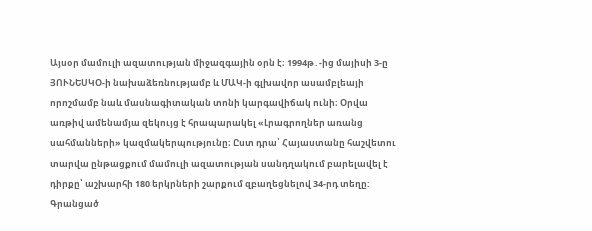Այսօր մամուլի ազատության միջազգային օրն է։ 1994թ․-ից մայիսի 3-ը ՅՈՒՆԵՍԿՕ-ի նախաձեռնությամբ և ՄԱԿ-ի գլխավոր ասամբլեայի որոշմամբ նաև մասնագիտական տոնի կարգավիճակ ունի։ Օրվա առթիվ ամենամյա զեկույց է հրապարակել «Լրագրողներ առանց սահմանների» կազմակերպությունը։ Ըստ դրա՝ Հայաստանը հաշվետու տարվա ընթացքում մամուլի ազատության սանդղակում բարելավել է դիրքը՝ աշխարհի 180 երկրների շարքում զբաղեցնելով 34-րդ տեղը: Գրանցած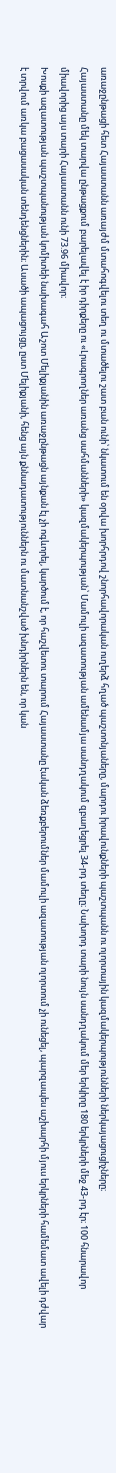առաջընթացի հետ Հայաստանն առայժմ մտահոգվելու տեղ ու մտածելու շատ բան ունի՝ նկատում են օրվա խորհրդով շնորհավորական ուղերձ հղած պաշտոնյաները, մարդու իրավունքների պաշտպանն ու ոլորտային կազմակերպությունների ներկայացուցիչները։
Հայաստանը մեկ տարվա ընթացքում բարելավել է իր դիրքերը ու «Լրագրողներ առանց սահմանների» կազմակերպության՝ Մամուլի ազատության ամենամյա սանդղակում զբաղեցրել 34-րդ տեղը։ Նախորդ տարի նույն սանդղակում մեր երկիրը 180 երկրների մեջ 43-րդ էր։ 100 հնարավոր միավորից այս տարի Հայաստանն ունի 73.96 միավոր։
Խոսքի ազատության պաշտպանության կոմիտեի նախագահ Աշոտ Մելիքյանին առաջընթացն այնքան էլ չի ոգևորել, կարծում է, որ հաշվետու տարում Հայաստանը էական ձեռքբերումներ մամուլի ազատության ոլորտում չի ունեցել, պարզապես աշխարհի մյուս երկրների համեմատ ավելի դժվար է տրվում առկա բացասական տենդենցներին։ Ասածի ապացույցը, ըստ Մելիքյանի, հենց այն քննադատություններն ու մատնանշված խնդիրներն են, որ կան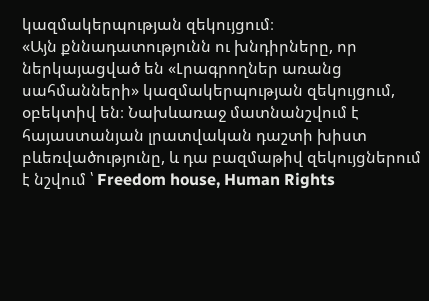կազմակերպության զեկույցում։
«Այն քննադատությունն ու խնդիրները, որ ներկայացված են «Լրագրողներ առանց սահմանների» կազմակերպության զեկույցում, օբեկտիվ են։ Նախևառաջ մատնանշվում է հայաստանյան լրատվական դաշտի խիստ բևեռվածությունը, և դա բազմաթիվ զեկույցներում է նշվում ՝ Freedom house, Human Rights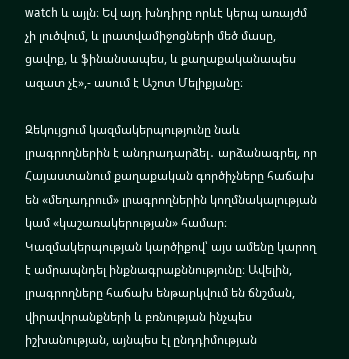watch և այլն։ Եվ այդ խնդիրը որևէ կերպ առայժմ չի լուծվում, և լրատվամիջոցների մեծ մասը, ցավոք, և ֆինանսապես, և քաղաքականապես ազատ չէ»,- ասում է Աշոտ Մելիքյանը։

Զեկույցում կազմակերպությունը նաև լրագրողներին է անդրադարձել․ արձանագրել, որ Հայաստանում քաղաքական գործիչները հաճախ են «մեղադրում» լրագրողներին կողմնակալության կամ «կաշառակերության» համար։ Կազմակերպության կարծիքով՝ այս ամենը կարող է ամրապնդել ինքնագրաքննությունը։ Ավելին, լրագրողները հաճախ ենթարկվում են ճնշման, վիրավորանքների և բռնության ինչպես իշխանության, այնպես էլ ընդդիմության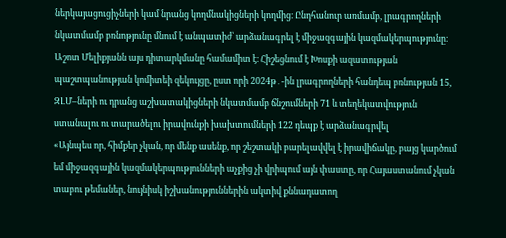ներկայացուցիչների կամ նրանց կողմնակիցների կողմից։ Ընդհանուր առմամբ, լրագրողների նկատմամբ բռնոթյունը մնում է անպատիժ՝ արձանագրել է միջազգային կազմակերպությունը։ Աշոտ Մելիքյանն այս դիտարկմանը համամիտ է։ Հիշեցնում է Խոսքի ազատության պաշտպանության կոմիտեի զեկույցը, ըստ որի 2024թ․-ին լրագրողների հանդեպ բռնության 15, ԶԼՄ–ների ու դրանց աշխատակիցների նկատմամբ ճնշումների 71 և տեղեկատվություն ստանալու ու տարածելու իրավունքի խախտումների 122 դեպք է արձանագրվել
«Այնպես որ, հիմքեր չկան, որ մենք ասենք, որ շեշտակի բարելավվել է իրավիճակը, բայց կարծում եմ միջազգային կազմակերպությունների աչքից չի վրիպում այն փաստը, որ Հայաստանում չկան տաբու թեմաներ, նույնիսկ իշխանություններին ակտիվ քննադատող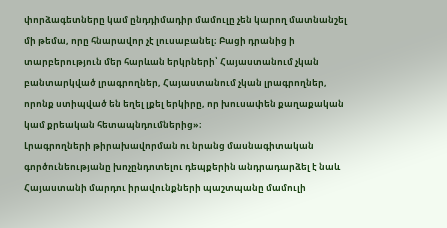փորձագետները կամ ընդդիմադիր մամուլը չեն կարող մատնանշել մի թեմա, որը հնարավոր չէ լուսաբանել։ Բացի դրանից ի տարբերություն մեր հարևան երկրների՝ Հայաստանում չկան բանտարկված լրագրողներ, Հայաստանում չկան լրագրողներ, որոնք ստիպված են եղել լքել երկիրը, որ խուսափեն քաղաքական կամ քրեական հետապնդումներից»։
Լրագրողների թիրախավորման ու նրանց մասնագիտական գործունեությանը խոչընդոտելու դեպքերին անդրադարձել է նաև Հայաստանի մարդու իրավունքների պաշտպանը մամուլի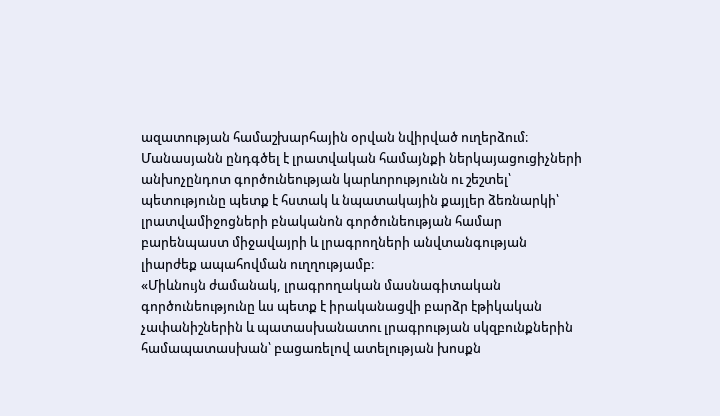ազատության համաշխարհային օրվան նվիրված ուղերձում։ Մանասյանն ընդգծել է լրատվական համայնքի ներկայացուցիչների անխոչընդոտ գործունեության կարևորությունն ու շեշտել՝ պետությունը պետք է հստակ և նպատակային քայլեր ձեռնարկի՝ լրատվամիջոցների բնականոն գործունեության համար բարենպաստ միջավայրի և լրագրողների անվտանգության լիարժեք ապահովման ուղղությամբ։
«Միևնույն ժամանակ, լրագրողական մասնագիտական գործունեությունը ևս պետք է իրականացվի բարձր էթիկական չափանիշներին և պատասխանատու լրագրության սկզբունքներին համապատասխան՝ բացառելով ատելության խոսքն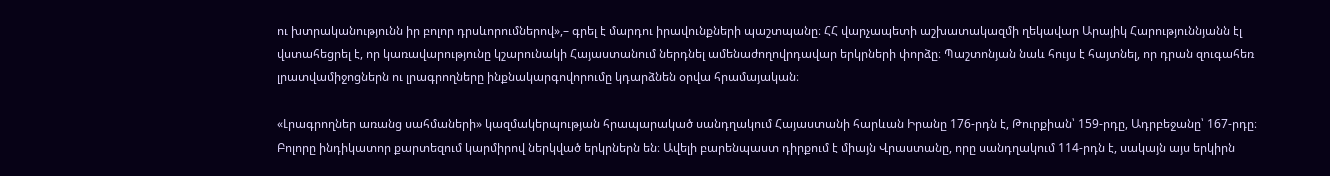ու խտրականությունն իր բոլոր դրսևորումներով»,– գրել է մարդու իրավունքների պաշտպանը։ ՀՀ վարչապետի աշխատակազմի ղեկավար Արայիկ Հարություննյանն էլ վստահեցրել է, որ կառավարությունը կշարունակի Հայաստանում ներդնել ամենաժողովրդավար երկրների փորձը։ Պաշտոնյան նաև հույս է հայտնել, որ դրան զուգահեռ լրատվամիջոցներն ու լրագրողները ինքնակարգովորումը կդարձնեն օրվա հրամայական։

«Լրագրողներ առանց սահմաների» կազմակերպության հրապարակած սանդղակում Հայաստանի հարևան Իրանը 176-րդն է, Թուրքիան՝ 159-րդը, Ադրբեջանը՝ 167-րդը։ Բոլորը ինդիկատոր քարտեզում կարմիրով ներկված երկրներն են։ Ավելի բարենպաստ դիրքում է միայն Վրաստանը, որը սանդղակում 114-րդն է, սակայն այս երկիրն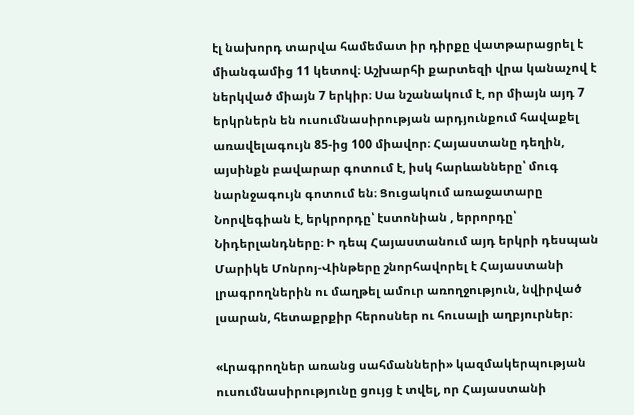էլ նախորդ տարվա համեմատ իր դիրքը վատթարացրել է միանգամից 11 կետով։ Աշխարհի քարտեզի վրա կանաչով է ներկված միայն 7 երկիր։ Սա նշանակում է, որ միայն այդ 7 երկրներն են ուսումնասիրության արդյունքում հավաքել առավելագույն 85-ից 100 միավոր։ Հայաստանը դեղին, այսինքն բավարար գոտում է, իսկ հարևանները՝ մուգ նարնջագույն գոտում են։ Ցուցակում առաջատարը Նորվեգիան է, երկրորդը՝ էստոնիան , երրորդը՝ Նիդերլանդները։ Ի դեպ Հայաստանում այդ երկրի դեսպան Մարիկե Մոնրոյ-Վինթերը շնորհավորել է Հայաստանի լրագրողներին ու մաղթել ամուր առողջություն, նվիրված լսարան, հետաքրքիր հերոսներ ու հուսալի աղբյուրներ։

«Լրագրողներ առանց սահմանների» կազմակերպության ուսումնասիրությունը ցույց է տվել, որ Հայաստանի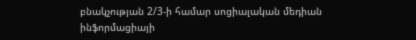բնակչության 2/3-ի համար սոցիալական մեդիան ինֆորմացիայի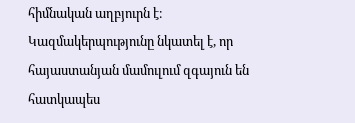հիմնական աղբյուրն է։ Կազմակերպությունը նկատել է, որ հայաստանյան մամուլում զգայուն են հատկապես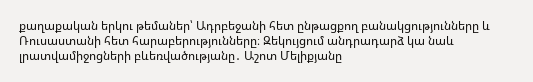քաղաքական երկու թեմաներ՝ Ադրբեջանի հետ ընթացքող բանակցությունները և Ռուսաստանի հետ հարաբերությունները։ Զեկույցում անդրադարձ կա նաև լրատվամիջոցների բևեռվածությանը․ Աշոտ Մելիքյանը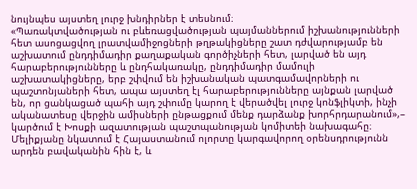նույնպես այստեղ լուրջ խնդիրներ է տեսնում։
«Պառակտվածության ու բևեռացվածության պայմաններում իշխանությունների հետ ասոցացվող լրատվամիջոցների թղթակիցները շատ դժվարությամբ են աշխատում ընդդիմադիր քաղաքական գործիչների հետ, լարված են այդ հարաբերությունները և ընդհակառակը, ընդդիմադիր մամուլի աշխատակիցները, երբ շփվում են իշխանական պատգամավորների ու պաշտոնյաների հետ, ապա այստեղ էլ հարաբերությունները այնքան լարված են, որ ցանկացած պահի այդ շփումը կարող է վերածվել լուրջ կոնֆլիկտի, ինչի ականատեսը վերջին ամիսների ընթացքում մենք դարձանք խորհրդարանում»,– կարծում է Խոսքի ազատության պաշտպանության կոմիտեի նախագահը։
Մելիքյանը նկատում է Հայաստանում ոլորտը կարգավորող օրենսդրությունն արդեն բավականին հին է, և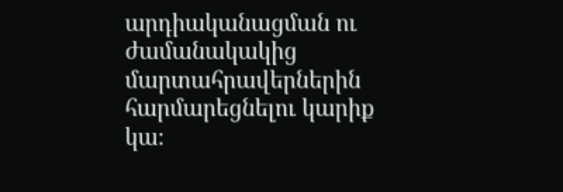արդիականացման ու ժամանակակից մարտահրավերներին հարմարեցնելու կարիք կա։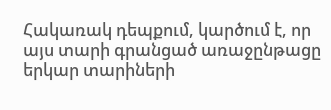Հակառակ դեպքում, կարծում է, որ այս տարի գրանցած առաջընթացը երկար տարիների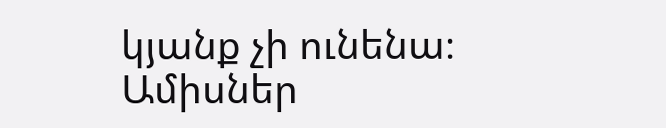կյանք չի ունենա։ Ամիսներ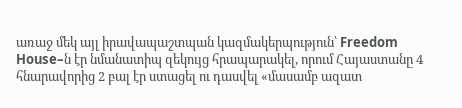առաջ մեկ այլ իրավապաշտպան կազմակերպություն՝ Freedom House–ն էր նմանատիպ զեկույց հրապարակել, որում Հայաստանը 4 հնարավորից 2 բալ էր ստացել ու դասվել «մասամբ ազատ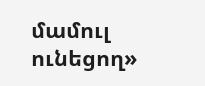մամուլ ունեցող»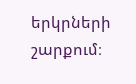երկրների շարքում։